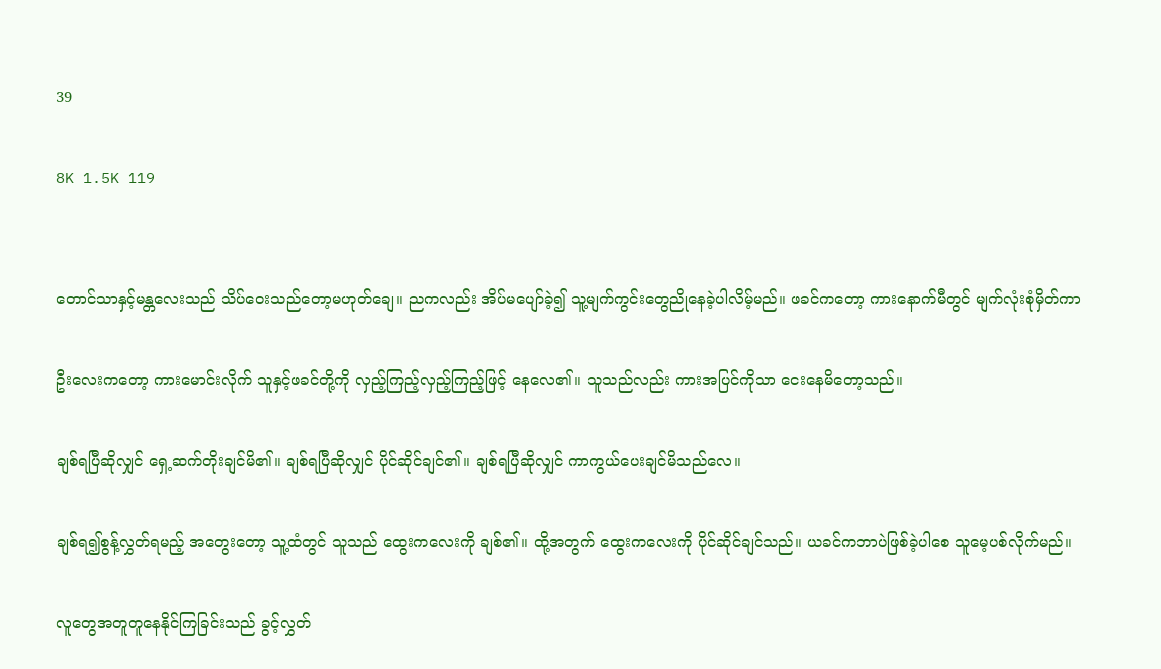39

8K 1.5K 119


တောင်သာနှင့်မန္တလေးသည် သိပ်ဝေးသည်တော့မဟုတ်ချေ။ ညကလည်း အိပ်မပျော်ခဲ့၍ သူ့မျက်ကွင်းတွေညိုနေခဲ့ပါလိမ့်မည်။ ဖခင်ကတော့ ကားနောက်မီတွင် မျက်လုံးစုံမှိတ်ကာ

ဦးလေးကတော့ ကားမောင်းလိုက် သူနှင့်ဖခင်တို့ကို လှည့်ကြည့်လှည့်ကြည့်ဖြင့် နေလေ၏။ သူသည်လည်း ကားအပြင်ကိုသာ ငေးနေမိတော့သည်။

ချစ်ရပြီဆိုလျှင် ရှေ့ဆက်တိုးချင်မိ၏။ ချစ်ရပြီဆိုလျှင် ပိုင်ဆိုင်ချင်၏။ ချစ်ရပြီဆိုလျှင် ကာကွယ်ပေးချင်မိသည်လေ။

ချစ်ရ၍စွန့်လွှတ်ရမည့် အတွေးတော့ သူ့ထံတွင် သူသည် ထွေးကလေးကို ချစ်၏။ ထို့အတွက် ထွေးကလေးကို ပိုင်ဆိုင်ချင်သည်။ ယခင်ကဘာပဲဖြစ်ခဲ့ပါစေ သူမေ့ပစ်လိုက်မည်။

လူတွေအတူတူနေနိုင်ကြခြင်းသည် ခွင့်လွှတ်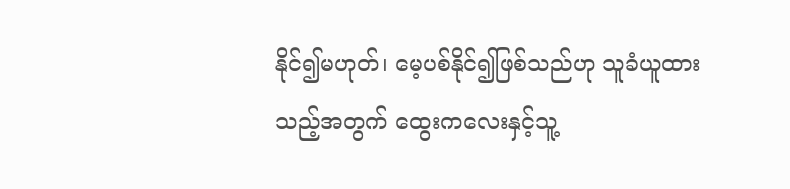နိုင်၍မဟုတ်၊ မေ့ပစ်နိုင်၍ဖြစ်သည်ဟု သူခံယူထားသည့်အတွက် ထွေးကလေးနှင့်သူ့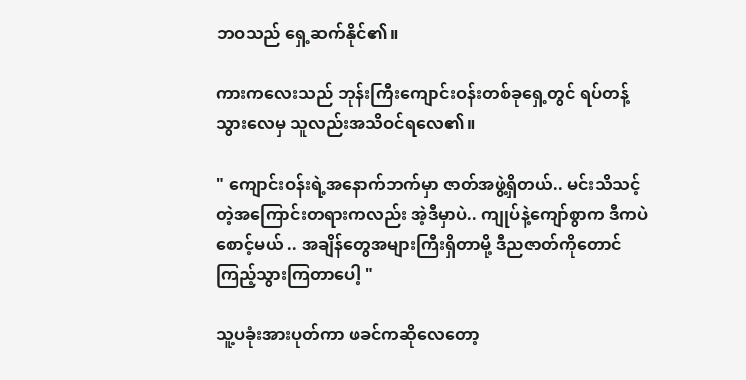ဘဝသည် ရှေ့ဆက်နိုင်၏။

ကားကလေးသည် ဘုန်းကြီးကျောင်းဝန်းတစ်ခုရှေ့တွင် ရပ်တန့်သွားလေမှ သူလည်းအသိဝင်ရလေ၏။

" ကျောင်းဝန်းရဲ့အနောက်ဘက်မှာ ဇာတ်အဖွဲ့ရှိတယ်.. မင်းသိသင့်တဲ့အကြောင်းတရားကလည်း အဲ့ဒီမှာပဲ.. ကျုပ်နဲ့ကျော်စွာက ဒီကပဲစောင့်မယ် .. အချိန်တွေအများကြီးရှိတာမို့ ဒီညဇာတ်ကိုတောင် ကြည့်သွားကြတာပေါ့ "

သူ့ပခုံးအားပုတ်ကာ ဖခင်ကဆိုလေတော့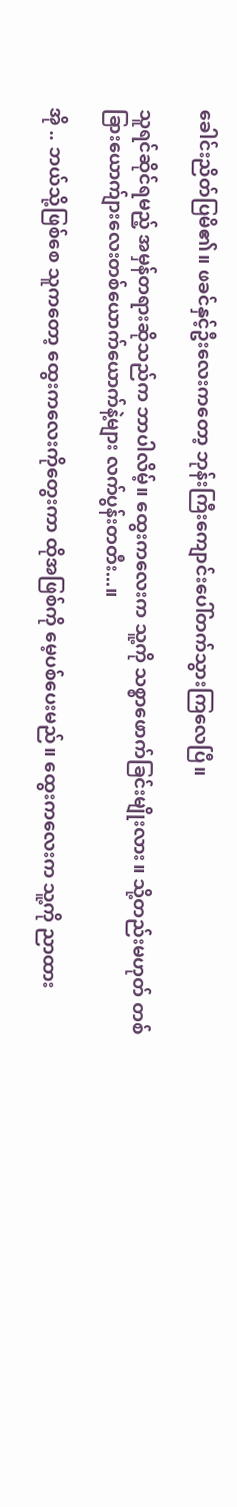ခေါင်းညိတ်ပြမိ၏။ ဖခင်နှင့်ဦးလေးကတော့ ဘုန်းကြီးကျောင်းပေါ်တက်သွားကြလေပြီ။

သူရင်ဆိုင်ရမည့် အမှန်တရားဆိုသည်က ဘာပါလိမ့်။ ထွေးကလေးက သူ့ကို သစ္စာဖောက်ခြင်းမျိုးလား။ သို့တည်းမဟုတ် တစ်ခြားယောက်ျားလေးတစ်ယောက်ယောက်နဲ့များ လက်ပွန်းတတီး...။

အို .. ဘယ်သို့ဖြစ်စေ သူကတော့ ထွေးကလေးကိုတွေးကာ ထိုအဖြစ်ကို မေ့ပစ်ပေးမည်။ ထွေးကလေးက သူ့ကို ညာထား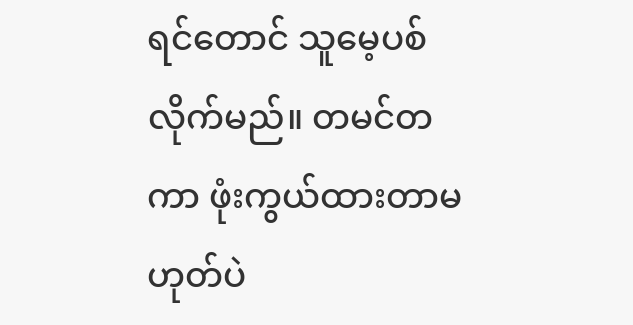ရင်တောင် သူမေ့ပစ်လိုက်မည်။ တမင်တကာ ဖုံးကွယ်ထားတာမဟုတ်ပဲ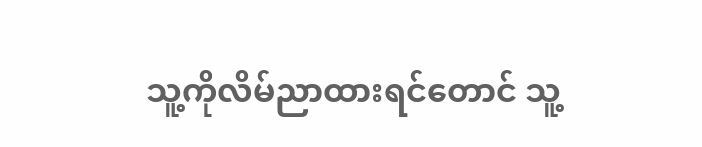သူ့ကိုလိမ်ညာထားရင်တောင် သူ့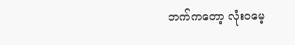ဘက်ကတော့ လုံးဝမေ့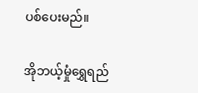ပစ်ပေးမည်။

အိုဘယ့်မှုံရွှေရည်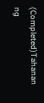(Completed)Tahanan ng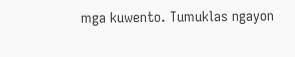mga kuwento. Tumuklas ngayon